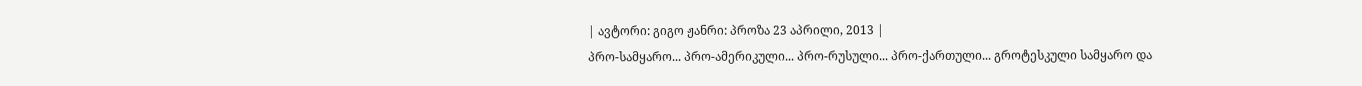| ავტორი: გიგო ჟანრი: პროზა 23 აპრილი, 2013 |
პრო-სამყარო... პრო-ამერიკული... პრო-რუსული... პრო-ქართული... გროტესკული სამყარო და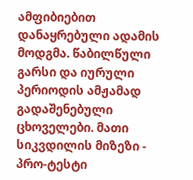ამფიბიებით დანაყრებული ადამის მოდგმა. წაბილწული გარსი და იურული პერიოდის ამჟამად გადაშენებული ცხოველები. მათი სიკვდილის მიზეზი - პრო-ტესტი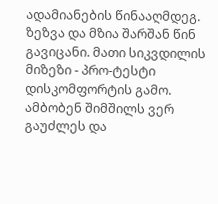ადამიანების წინააღმდეგ. ზეზვა და მზია შარშან წინ გავიცანი. მათი სიკვდილის მიზეზი - პრო-ტესტი დისკომფორტის გამო. ამბობენ შიმშილს ვერ გაუძლეს და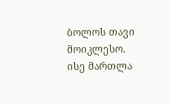ბოლოს თავი მოიკლესო. ისე მართლა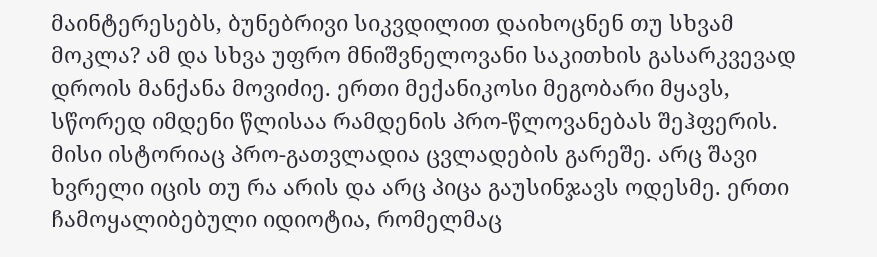მაინტერესებს, ბუნებრივი სიკვდილით დაიხოცნენ თუ სხვამ მოკლა? ამ და სხვა უფრო მნიშვნელოვანი საკითხის გასარკვევად დროის მანქანა მოვიძიე. ერთი მექანიკოსი მეგობარი მყავს, სწორედ იმდენი წლისაა რამდენის პრო-წლოვანებას შეჰფერის. მისი ისტორიაც პრო-გათვლადია ცვლადების გარეშე. არც შავი ხვრელი იცის თუ რა არის და არც პიცა გაუსინჯავს ოდესმე. ერთი ჩამოყალიბებული იდიოტია, რომელმაც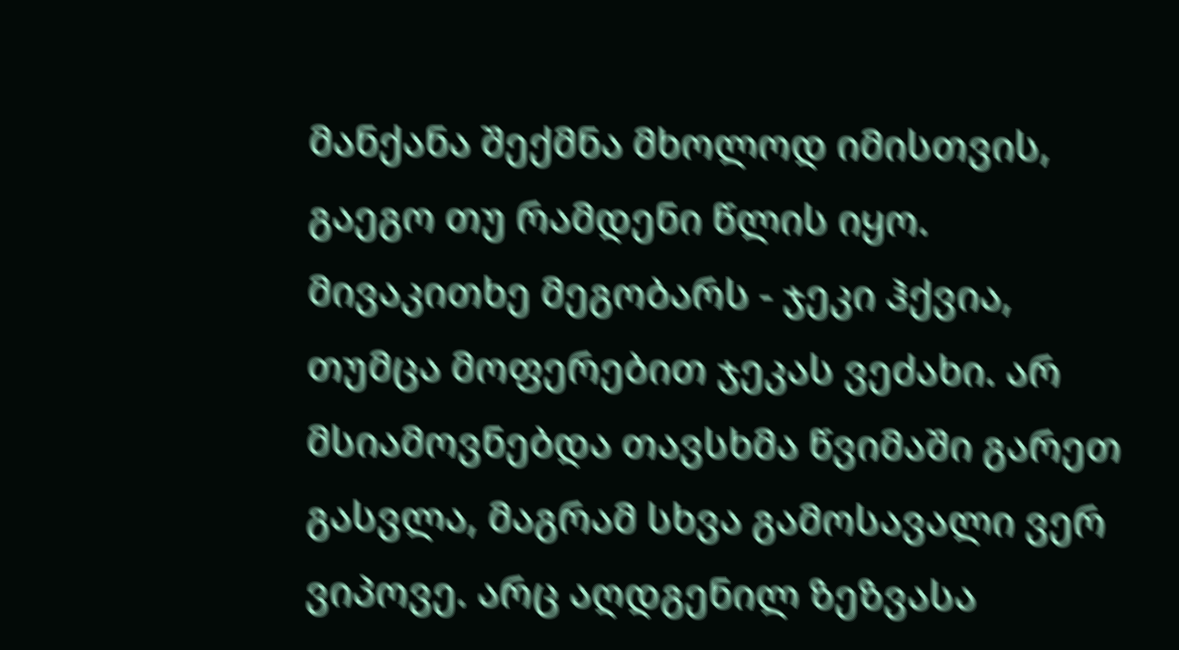მანქანა შექმნა მხოლოდ იმისთვის, გაეგო თუ რამდენი წლის იყო. მივაკითხე მეგობარს - ჯეკი ჰქვია, თუმცა მოფერებით ჯეკას ვეძახი. არ მსიამოვნებდა თავსხმა წვიმაში გარეთ გასვლა, მაგრამ სხვა გამოსავალი ვერ ვიპოვე. არც აღდგენილ ზეზვასა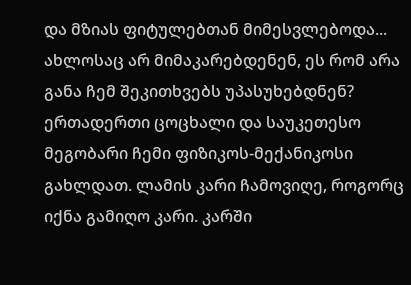და მზიას ფიტულებთან მიმესვლებოდა... ახლოსაც არ მიმაკარებდენენ, ეს რომ არა განა ჩემ შეკითხვებს უპასუხებდნენ? ერთადერთი ცოცხალი და საუკეთესო მეგობარი ჩემი ფიზიკოს-მექანიკოსი გახლდათ. ლამის კარი ჩამოვიღე, როგორც იქნა გამიღო კარი. კარში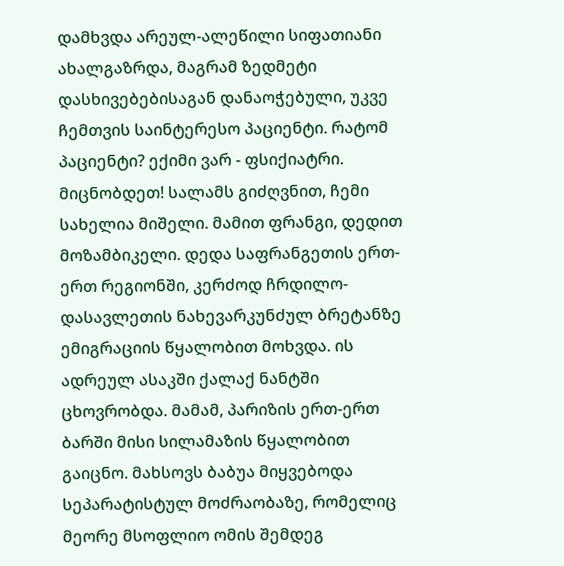დამხვდა არეულ-ალეწილი სიფათიანი ახალგაზრდა, მაგრამ ზედმეტი დასხივებებისაგან დანაოჭებული, უკვე ჩემთვის საინტერესო პაციენტი. რატომ პაციენტი? ექიმი ვარ - ფსიქიატრი. მიცნობდეთ! სალამს გიძღვნით, ჩემი სახელია მიშელი. მამით ფრანგი, დედით მოზამბიკელი. დედა საფრანგეთის ერთ-ერთ რეგიონში, კერძოდ ჩრდილო-დასავლეთის ნახევარკუნძულ ბრეტანზე ემიგრაციის წყალობით მოხვდა. ის ადრეულ ასაკში ქალაქ ნანტში ცხოვრობდა. მამამ, პარიზის ერთ-ერთ ბარში მისი სილამაზის წყალობით გაიცნო. მახსოვს ბაბუა მიყვებოდა სეპარატისტულ მოძრაობაზე, რომელიც მეორე მსოფლიო ომის შემდეგ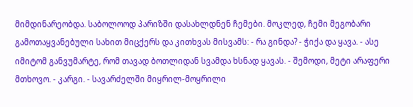მიმდინარეობდა. საბოლოოდ პარიზში დასახლდნენ ჩემები. მოკლედ, ჩემი მეგობარი გამოთაყვანებული სახით მიცქერს და კითხვას მისვამს: - რა გინდა? - ჭიქა და ყავა. - ასე იმიტომ განვუმარტე, რომ თავად ბოთლიდან სვამდა ხსნად ყავას. - შემოდი, მეტი არაფერი მთხოვო. - კარგი. - სავარძელში მიყრილ-მოყრილი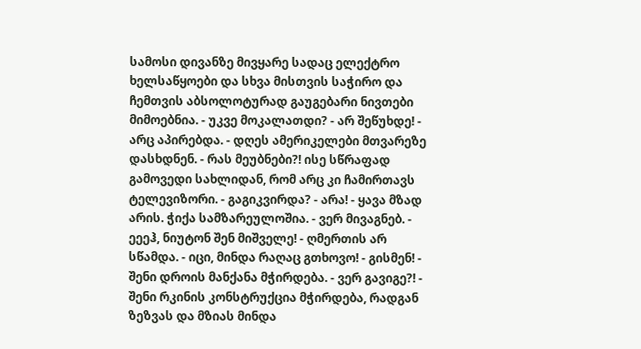სამოსი დივანზე მივყარე სადაც ელექტრო ხელსაწყოები და სხვა მისთვის საჭირო და ჩემთვის აბსოლოტურად გაუგებარი ნივთები მიმოებნია. - უკვე მოკალათდი? - არ შეწუხდე! - არც აპირებდა. - დღეს ამერიკელები მთვარეზე დასხდნენ. - რას მეუბნები?! ისე სწრაფად გამოვედი სახლიდან, რომ არც კი ჩამირთავს ტელევიზორი. - გაგიკვირდა? - არა! - ყავა მზად არის. ჭიქა სამზარეულოშია. - ვერ მივაგნებ. - ეეეჰ, ნიუტონ შენ მიშველე! - ღმერთის არ სწამდა. - იცი, მინდა რაღაც გთხოვო! - გისმენ! - შენი დროის მანქანა მჭირდება. - ვერ გავიგე?! - შენი რკინის კონსტრუქცია მჭირდება, რადგან ზეზვას და მზიას მინდა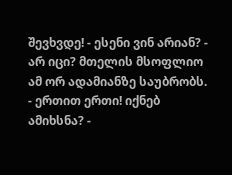შევხვდე! - ესენი ვინ არიან? - არ იცი? მთელის მსოფლიო ამ ორ ადამიანზე საუბრობს. - ერთით ერთი! იქნებ ამიხსნა? -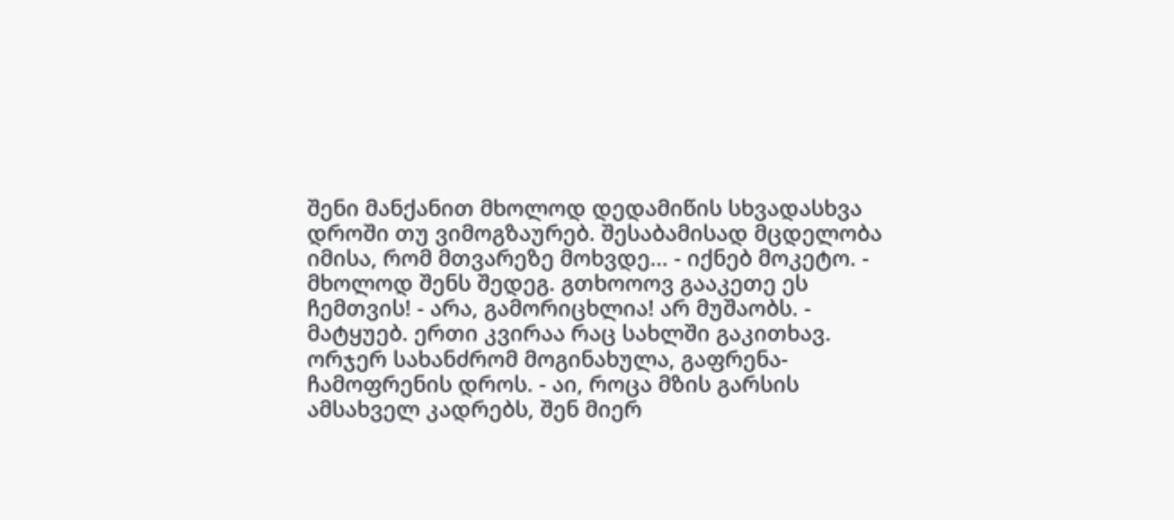შენი მანქანით მხოლოდ დედამიწის სხვადასხვა დროში თუ ვიმოგზაურებ. შესაბამისად მცდელობა იმისა, რომ მთვარეზე მოხვდე... - იქნებ მოკეტო. - მხოლოდ შენს შედეგ. გთხოოოვ გააკეთე ეს ჩემთვის! - არა, გამორიცხლია! არ მუშაობს. - მატყუებ. ერთი კვირაა რაც სახლში გაკითხავ. ორჯერ სახანძრომ მოგინახულა, გაფრენა-ჩამოფრენის დროს. - აი, როცა მზის გარსის ამსახველ კადრებს, შენ მიერ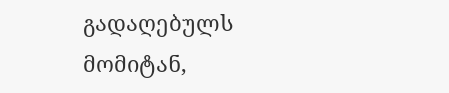გადაღებულს მომიტან,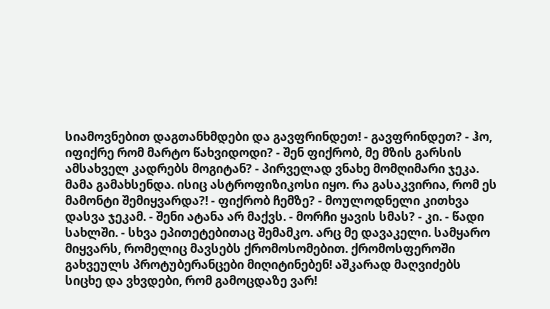სიამოვნებით დაგთანხმდები და გავფრინდეთ! - გავფრინდეთ? - ჰო, იფიქრე რომ მარტო წახვიდოდი? - შენ ფიქრობ, მე მზის გარსის ამსახველ კადრებს მოგიტან? - პირველად ვნახე მომღიმარი ჯეკა. მამა გამახსენდა. ისიც ასტროფიზიკოსი იყო. რა გასაკვირია, რომ ეს მამონტი შემიყვარდა?! - ფიქრობ ჩემზე? - მოულოდნელი კითხვა დასვა ჯეკამ. - შენი ატანა არ მაქვს. - მორჩი ყავის სმას? - კი. - წადი სახლში. - სხვა ეპითეტებითაც შემამკო. არც მე დავაკელი. სამყარო მიყვარს, რომელიც მავსებს ქრომოსომებით. ქრომოსფეროში გახვეულს პროტუბერანცები მიღიტინებენ! აშკარად მაღვიძებს სიცხე და ვხვდები, რომ გამოცდაზე ვარ!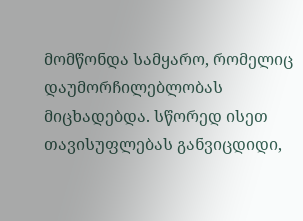მომწონდა სამყარო, რომელიც დაუმორჩილებლობას მიცხადებდა. სწორედ ისეთ თავისუფლებას განვიცდიდი,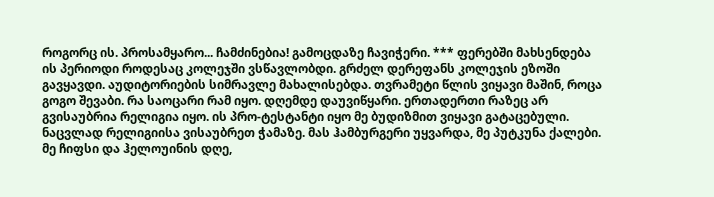როგორც ის. პროსამყარო... ჩამძინებია! გამოცდაზე ჩავიჭერი. *** ფერებში მახსენდება ის პერიოდი როდესაც კოლეჯში ვსწავლობდი. გრძელ დერეფანს კოლეჯის ეზოში გავყავდი. აუდიტორიების სიმრავლე მახალისებდა. თვრამეტი წლის ვიყავი მაშინ, როცა გოგო შევაბი. რა საოცარი რამ იყო. დღემდე დაუვიწყარი. ერთადერთი რაზეც არ გვისაუბრია რელიგია იყო. ის პრო-ტესტანტი იყო მე ბუდიზმით ვიყავი გატაცებული. ნაცვლად რელიგიისა ვისაუბრეთ ჭამაზე. მას ჰამბურგერი უყვარდა, მე პუტკუნა ქალები. მე ჩიფსი და ჰელოუინის დღე,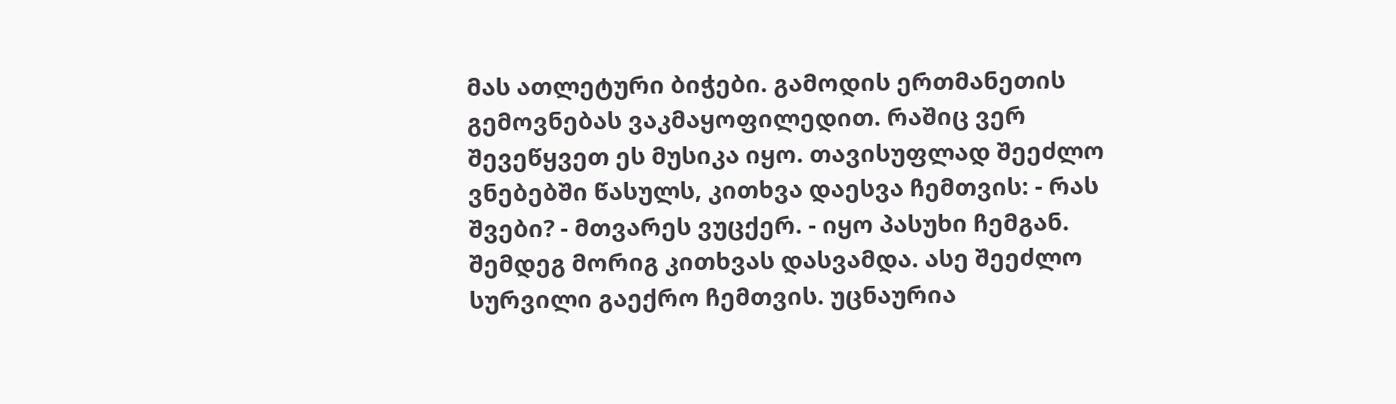მას ათლეტური ბიჭები. გამოდის ერთმანეთის გემოვნებას ვაკმაყოფილედით. რაშიც ვერ შევეწყვეთ ეს მუსიკა იყო. თავისუფლად შეეძლო ვნებებში წასულს, კითხვა დაესვა ჩემთვის: - რას შვები? - მთვარეს ვუცქერ. - იყო პასუხი ჩემგან. შემდეგ მორიგ კითხვას დასვამდა. ასე შეეძლო სურვილი გაექრო ჩემთვის. უცნაურია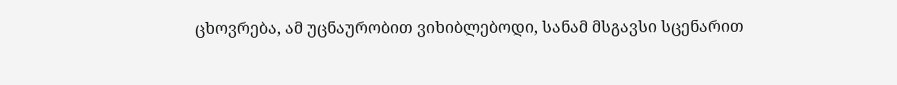ცხოვრება, ამ უცნაურობით ვიხიბლებოდი, სანამ მსგავსი სცენარით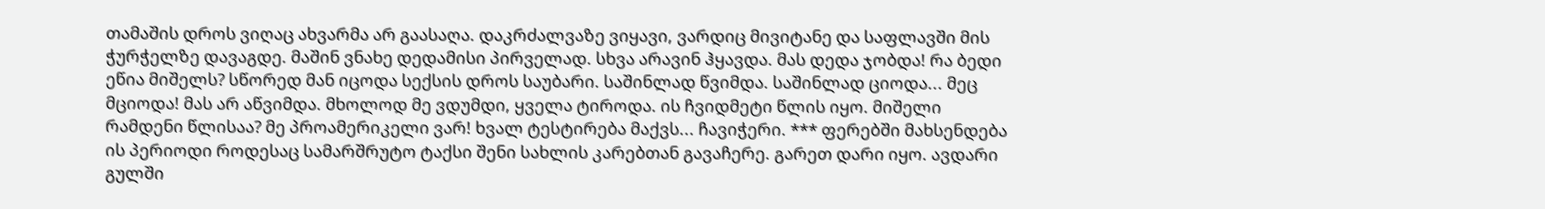თამაშის დროს ვიღაც ახვარმა არ გაასაღა. დაკრძალვაზე ვიყავი, ვარდიც მივიტანე და საფლავში მის ჭურჭელზე დავაგდე. მაშინ ვნახე დედამისი პირველად. სხვა არავინ ჰყავდა. მას დედა ჯობდა! რა ბედი ეწია მიშელს? სწორედ მან იცოდა სექსის დროს საუბარი. საშინლად წვიმდა. საშინლად ციოდა... მეც მციოდა! მას არ აწვიმდა. მხოლოდ მე ვდუმდი, ყველა ტიროდა. ის ჩვიდმეტი წლის იყო. მიშელი რამდენი წლისაა? მე პროამერიკელი ვარ! ხვალ ტესტირება მაქვს... ჩავიჭერი. *** ფერებში მახსენდება ის პერიოდი როდესაც სამარშრუტო ტაქსი შენი სახლის კარებთან გავაჩერე. გარეთ დარი იყო. ავდარი გულში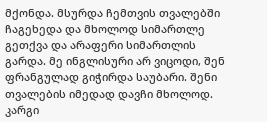მქონდა. მსურდა ჩემთვის თვალებში ჩაგეხედა და მხოლოდ სიმართლე გეთქვა და არაფერი სიმართლის გარდა. მე ინგლისური არ ვიცოდი, შენ ფრანგულად გიჭირდა საუბარი. შენი თვალების იმედად დავჩი მხოლოდ. კარგი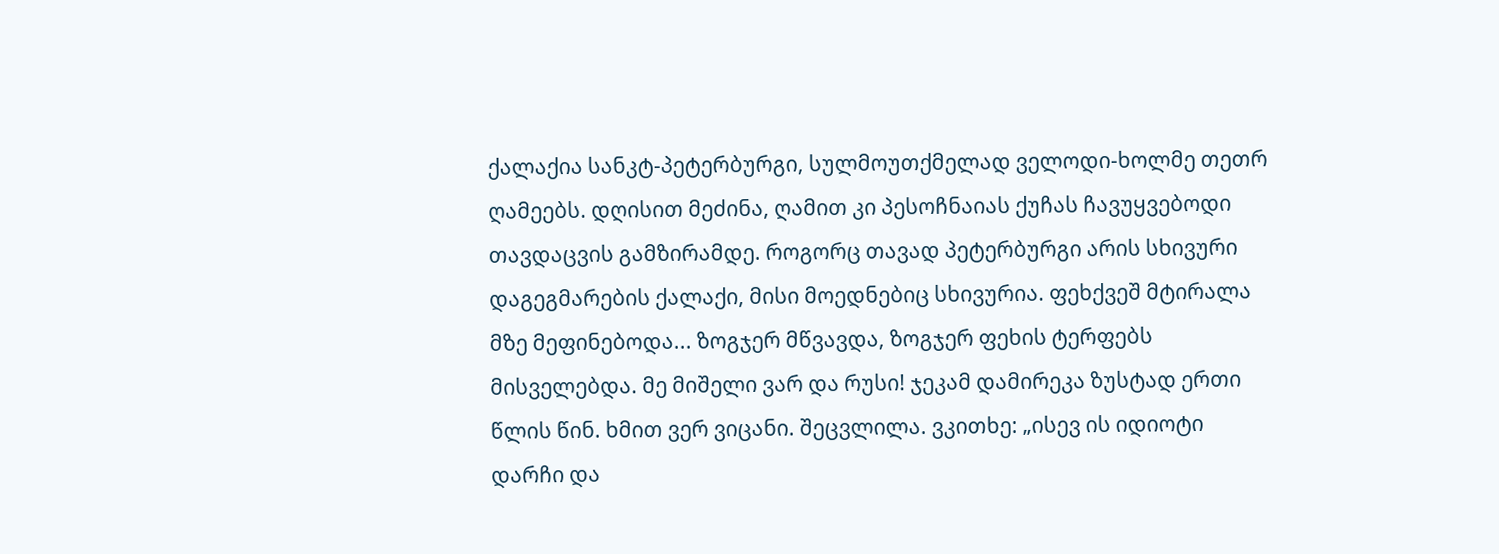ქალაქია სანკტ-პეტერბურგი, სულმოუთქმელად ველოდი-ხოლმე თეთრ ღამეებს. დღისით მეძინა, ღამით კი პესოჩნაიას ქუჩას ჩავუყვებოდი თავდაცვის გამზირამდე. როგორც თავად პეტერბურგი არის სხივური დაგეგმარების ქალაქი, მისი მოედნებიც სხივურია. ფეხქვეშ მტირალა მზე მეფინებოდა... ზოგჯერ მწვავდა, ზოგჯერ ფეხის ტერფებს მისველებდა. მე მიშელი ვარ და რუსი! ჯეკამ დამირეკა ზუსტად ერთი წლის წინ. ხმით ვერ ვიცანი. შეცვლილა. ვკითხე: „ისევ ის იდიოტი დარჩი და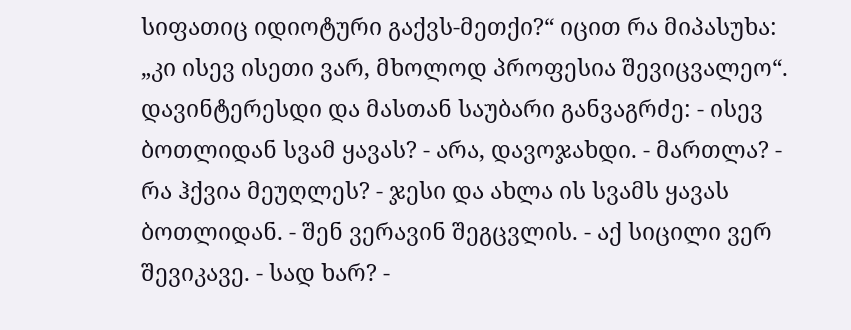სიფათიც იდიოტური გაქვს-მეთქი?“ იცით რა მიპასუხა: „კი ისევ ისეთი ვარ, მხოლოდ პროფესია შევიცვალეო“. დავინტერესდი და მასთან საუბარი განვაგრძე: - ისევ ბოთლიდან სვამ ყავას? - არა, დავოჯახდი. - მართლა? - რა ჰქვია მეუღლეს? - ჯესი და ახლა ის სვამს ყავას ბოთლიდან. - შენ ვერავინ შეგცვლის. - აქ სიცილი ვერ შევიკავე. - სად ხარ? -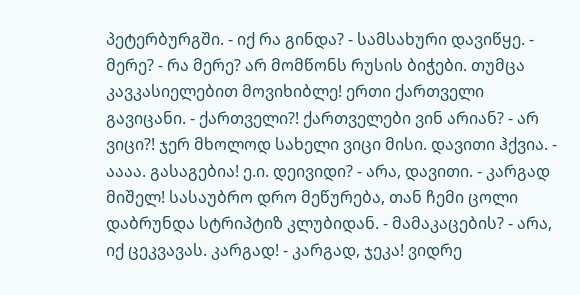პეტერბურგში. - იქ რა გინდა? - სამსახური დავიწყე. - მერე? - რა მერე? არ მომწონს რუსის ბიჭები. თუმცა კავკასიელებით მოვიხიბლე! ერთი ქართველი გავიცანი. - ქართველი?! ქართველები ვინ არიან? - არ ვიცი?! ჯერ მხოლოდ სახელი ვიცი მისი. დავითი ჰქვია. - აააა. გასაგებია! ე.ი. დეივიდი? - არა, დავითი. - კარგად მიშელ! სასაუბრო დრო მეწურება, თან ჩემი ცოლი დაბრუნდა სტრიპტიზ კლუბიდან. - მამაკაცების? - არა, იქ ცეკვავას. კარგად! - კარგად, ჯეკა! ვიდრე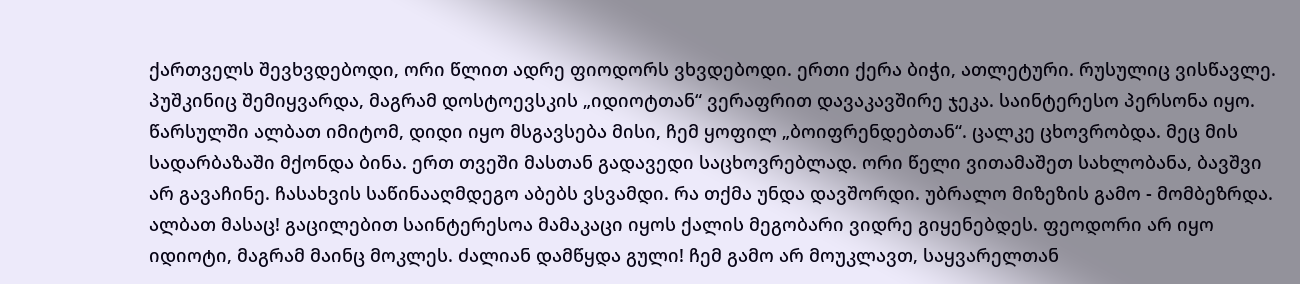ქართველს შევხვდებოდი, ორი წლით ადრე ფიოდორს ვხვდებოდი. ერთი ქერა ბიჭი, ათლეტური. რუსულიც ვისწავლე. პუშკინიც შემიყვარდა, მაგრამ დოსტოევსკის „იდიოტთან“ ვერაფრით დავაკავშირე ჯეკა. საინტერესო პერსონა იყო. წარსულში ალბათ იმიტომ, დიდი იყო მსგავსება მისი, ჩემ ყოფილ „ბოიფრენდებთან“. ცალკე ცხოვრობდა. მეც მის სადარბაზაში მქონდა ბინა. ერთ თვეში მასთან გადავედი საცხოვრებლად. ორი წელი ვითამაშეთ სახლობანა, ბავშვი არ გავაჩინე. ჩასახვის საწინააღმდეგო აბებს ვსვამდი. რა თქმა უნდა დავშორდი. უბრალო მიზეზის გამო - მომბეზრდა. ალბათ მასაც! გაცილებით საინტერესოა მამაკაცი იყოს ქალის მეგობარი ვიდრე გიყენებდეს. ფეოდორი არ იყო იდიოტი, მაგრამ მაინც მოკლეს. ძალიან დამწყდა გული! ჩემ გამო არ მოუკლავთ, საყვარელთან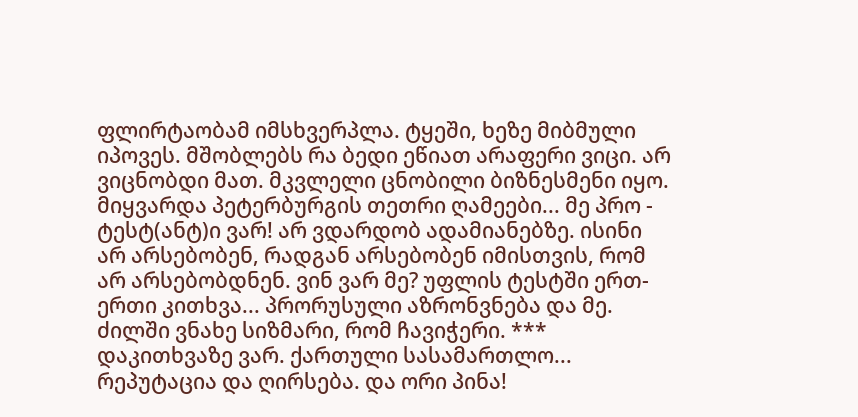ფლირტაობამ იმსხვერპლა. ტყეში, ხეზე მიბმული იპოვეს. მშობლებს რა ბედი ეწიათ არაფერი ვიცი. არ ვიცნობდი მათ. მკვლელი ცნობილი ბიზნესმენი იყო. მიყვარდა პეტერბურგის თეთრი ღამეები... მე პრო - ტესტ(ანტ)ი ვარ! არ ვდარდობ ადამიანებზე. ისინი არ არსებობენ, რადგან არსებობენ იმისთვის, რომ არ არსებობდნენ. ვინ ვარ მე? უფლის ტესტში ერთ-ერთი კითხვა... პრორუსული აზრონვნება და მე. ძილში ვნახე სიზმარი, რომ ჩავიჭერი. *** დაკითხვაზე ვარ. ქართული სასამართლო... რეპუტაცია და ღირსება. და ორი პინა!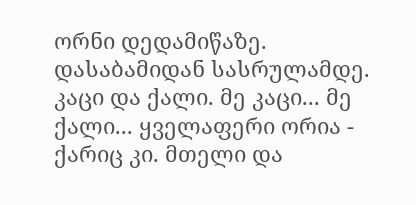ორნი დედამიწაზე. დასაბამიდან სასრულამდე. კაცი და ქალი. მე კაცი... მე ქალი... ყველაფერი ორია - ქარიც კი. მთელი და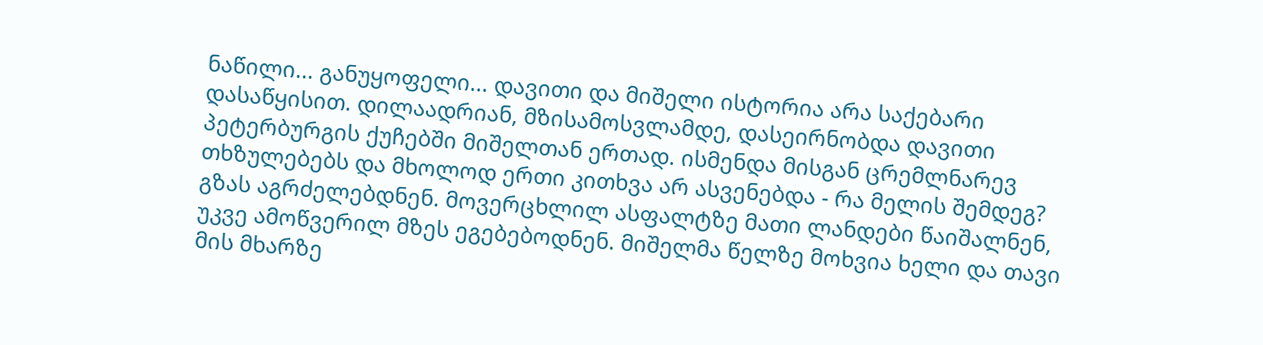ნაწილი... განუყოფელი... დავითი და მიშელი ისტორია არა საქებარი დასაწყისით. დილაადრიან, მზისამოსვლამდე, დასეირნობდა დავითი პეტერბურგის ქუჩებში მიშელთან ერთად. ისმენდა მისგან ცრემლნარევ თხზულებებს და მხოლოდ ერთი კითხვა არ ასვენებდა - რა მელის შემდეგ? გზას აგრძელებდნენ. მოვერცხლილ ასფალტზე მათი ლანდები წაიშალნენ, უკვე ამოწვერილ მზეს ეგებებოდნენ. მიშელმა წელზე მოხვია ხელი და თავი მის მხარზე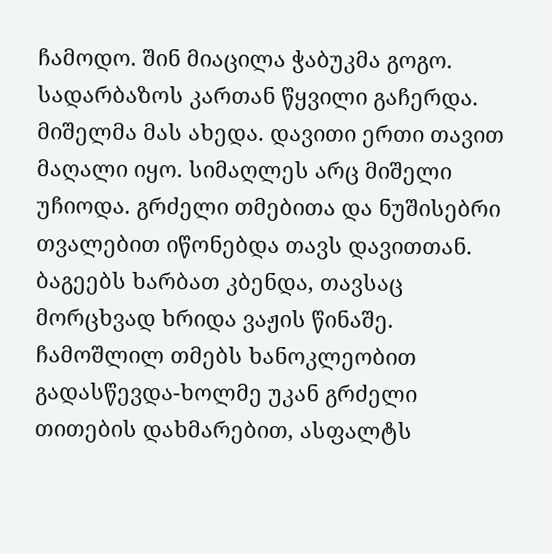ჩამოდო. შინ მიაცილა ჭაბუკმა გოგო. სადარბაზოს კართან წყვილი გაჩერდა. მიშელმა მას ახედა. დავითი ერთი თავით მაღალი იყო. სიმაღლეს არც მიშელი უჩიოდა. გრძელი თმებითა და ნუშისებრი თვალებით იწონებდა თავს დავითთან. ბაგეებს ხარბათ კბენდა, თავსაც მორცხვად ხრიდა ვაჟის წინაშე. ჩამოშლილ თმებს ხანოკლეობით გადასწევდა-ხოლმე უკან გრძელი თითების დახმარებით, ასფალტს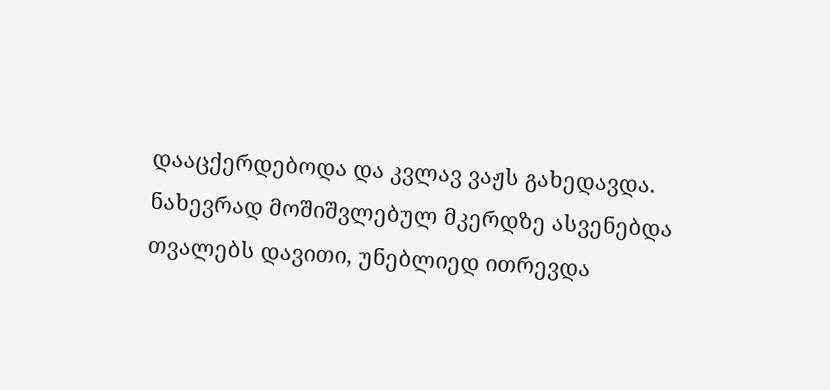დააცქერდებოდა და კვლავ ვაჟს გახედავდა. ნახევრად მოშიშვლებულ მკერდზე ასვენებდა თვალებს დავითი, უნებლიედ ითრევდა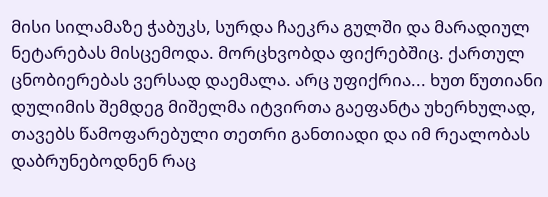მისი სილამაზე ჭაბუკს, სურდა ჩაეკრა გულში და მარადიულ ნეტარებას მისცემოდა. მორცხვობდა ფიქრებშიც. ქართულ ცნობიერებას ვერსად დაემალა. არც უფიქრია... ხუთ წუთიანი დულიმის შემდეგ მიშელმა იტვირთა გაეფანტა უხერხულად, თავებს წამოფარებული თეთრი განთიადი და იმ რეალობას დაბრუნებოდნენ რაც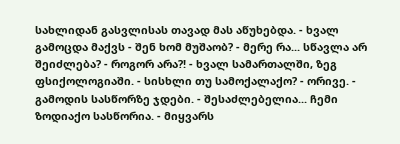სახლიდან გასვლისას თავად მას აწუხებდა. - ხვალ გამოცდა მაქვს - შენ ხომ მუშაობ? - მერე რა... სწავლა არ შეიძლება? - როგორ არა?! - ხვალ სამართალში, ზეგ ფსიქოლოგიაში. - სისხლი თუ სამოქალაქო? - ორივე. - გამოდის სასწორზე ჯდები. - შესაძლებელია... ჩემი ზოდიაქო სასწორია. - მიყვარს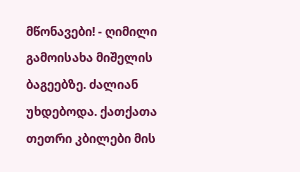მწონავები! - ღიმილი გამოისახა მიშელის ბაგეებზე. ძალიან უხდებოდა. ქათქათა თეთრი კბილები მის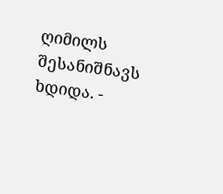ღიმილს შესანიშნავს ხდიდა. -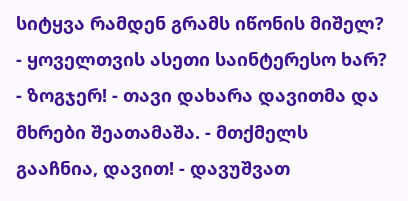სიტყვა რამდენ გრამს იწონის მიშელ? - ყოველთვის ასეთი საინტერესო ხარ? - ზოგჯერ! - თავი დახარა დავითმა და მხრები შეათამაშა. - მთქმელს გააჩნია, დავით! - დავუშვათ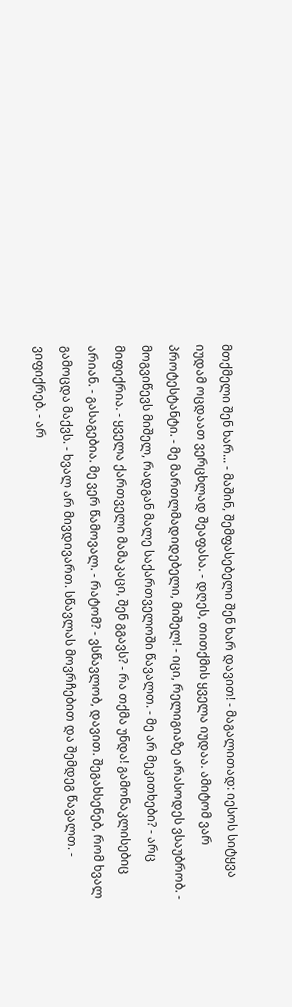მთქმელი შენ ხარ... - მაშინ, შემფასებელი შენ ხარ დავით! - მაგალითად: იესოს სიტყვა იუდამ ოცდაათ ვერცხლად შეაფასა. - დღეს, თითქმის ყველა იუდაა. ამიტომ ვარ პროტესტანტი. - მე მართლმადიდებელი, მიშელ! - იცი, რელიგიაზე არასოდეს ვსაუბრობ. - მოგვიწევს მიშელ, რადგან მალე საქართველოში წავალთ. - მე არ მეკითხები? - არც მიფიქრია. - ყველა ქართველი მამაკაცი, შენ გგავს? - რა თქმა უნდა! გამონაკლისებიც არიან. - გასაგებია. მე ვერ წამოვალ. - რატომ? - ვსწავლობ, დავით. შეგახსენებ, რომ ხვალ გამოცდა მაქვს. - ხვალ არ მივდივართ. სწავლას მოვრჩებით და შემდეგ წავალთ. - ვიფიქრებ. - არ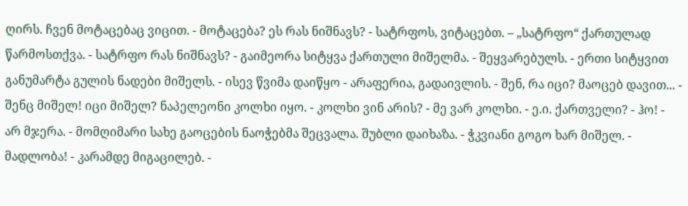ღირს. ჩვენ მოტაცებაც ვიცით. - მოტაცება? ეს რას ნიშნავს? - სატრფოს, ვიტაცებთ. – „სატრფო“ ქართულად წარმოსთქვა. - სატრფო რას ნიშნავს? - გაიმეორა სიტყვა ქართული მიშელმა. - შეყვარებულს. - ერთი სიტყვით განუმარტა გულის ნადები მიშელს. - ისევ წვიმა დაიწყო - არაფერია, გადაივლის. - შენ, რა იცი? მაოცებ დავით... - შენც მიშელ! იცი მიშელ? ნაპელეონი კოლხი იყო. - კოლხი ვინ არის? - მე ვარ კოლხი. - ე.ი. ქართველი? - ჰო! - არ მჯერა. - მომღიმარი სახე გაოცების ნაოჭებმა შეცვალა. შუბლი დაიხაზა. - ჭკვიანი გოგო ხარ მიშელ. - მადლობა! - კარამდე მიგაცილებ. -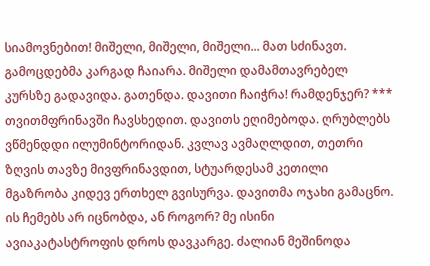სიამოვნებით! მიშელი, მიშელი, მიშელი... მათ სძინავთ. გამოცდებმა კარგად ჩაიარა. მიშელი დამამთავრებელ კურსზე გადავიდა. გათენდა. დავითი ჩაიჭრა! რამდენჯერ? *** თვითმფრინავში ჩავსხედით. დავითს ეღიმებოდა. ღრუბლებს ვწმენდდი ილუმინტორიდან. კვლავ ავმაღლდით, თეთრი ზღვის თავზე მივფრინავდით, სტუარდესამ კეთილი მგაზრობა კიდევ ერთხელ გვისურვა. დავითმა ოჯახი გამაცნო. ის ჩემებს არ იცნობდა, ან როგორ? მე ისინი ავიაკატასტროფის დროს დავკარგე. ძალიან მეშინოდა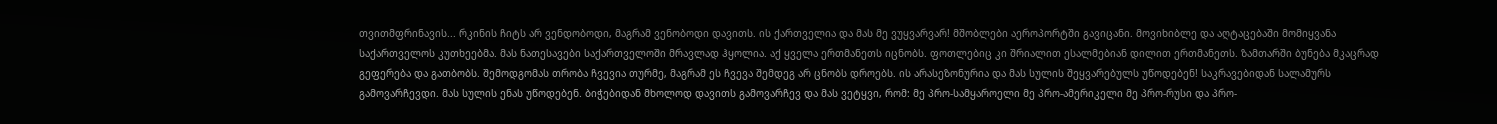თვითმფრინავის... რკინის ჩიტს არ ვენდობოდი, მაგრამ ვენობოდი დავითს. ის ქართველია და მას მე ვუყვარვარ! მშობლები აეროპორტში გავიცანი. მოვიხიბლე და აღტაცებაში მომიყვანა საქართველოს კუთხეებმა. მას ნათესავები საქართველოში მრავლად ჰყოლია. აქ ყველა ერთმანეთს იცნობს. ფოთლებიც კი შრიალით ესალმებიან დილით ერთმანეთს. ზამთარში ბუნება მკაცრად გეფერება და გათბობს. შემოდგომას თრობა ჩვევია თურმე, მაგრამ ეს ჩვევა შემდეგ არ ცნობს დროებს. ის არასეზონურია და მას სულის შეყვარებულს უწოდებენ! საკრავებიდან სალამურს გამოვარჩევდი. მას სულის ენას უწოდებენ. ბიჭებიდან მხოლოდ დავითს გამოვარჩევ და მას ვეტყვი, რომ: მე პრო-სამყაროელი მე პრო-ამერიკელი მე პრო-რუსი და პრო-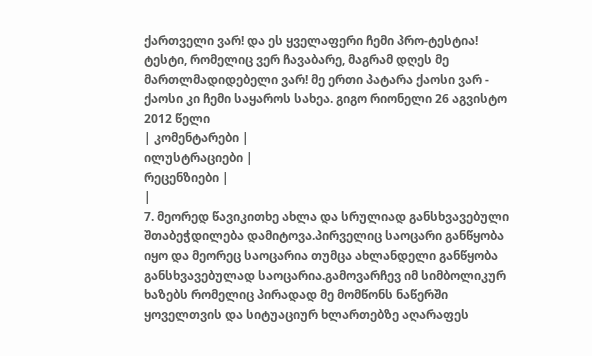ქართველი ვარ! და ეს ყველაფერი ჩემი პრო-ტესტია! ტესტი, რომელიც ვერ ჩავაბარე, მაგრამ დღეს მე მართლმადიდებელი ვარ! მე ერთი პატარა ქაოსი ვარ - ქაოსი კი ჩემი საყაროს სახეა. გიგო რიონელი 26 აგვისტო 2012 წელი
| კომენტარები |
ილუსტრაციები |
რეცენზიები |
|
7. მეორედ წავიკითხე ახლა და სრულიად განსხვავებული შთაბეჭდილება დამიტოვა.პირველიც საოცარი განწყობა იყო და მეორეც საოცარია თუმცა ახლანდელი განწყობა განსხვავებულად საოცარია.გამოვარჩევ იმ სიმბოლიკურ ხაზებს რომელიც პირადად მე მომწონს ნაწერში ყოველთვის და სიტუაციურ ხლართებზე აღარაფეს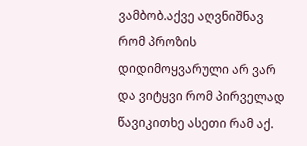ვამბობ.აქვე აღვნიშნავ რომ პროზის დიდიმოყვარული არ ვარ და ვიტყვი რომ პირველად წავიკითხე ასეთი რამ აქ.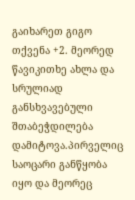გაიხარეთ გიგო თქვენა +2. მეორედ წავიკითხე ახლა და სრულიად განსხვავებული შთაბეჭდილება დამიტოვა.პირველიც საოცარი განწყობა იყო და მეორეც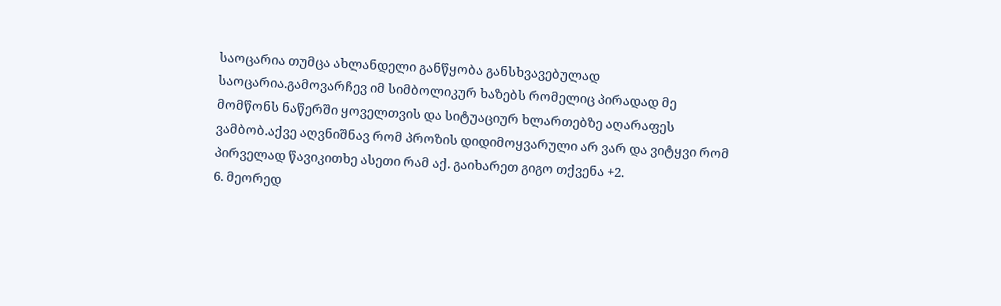საოცარია თუმცა ახლანდელი განწყობა განსხვავებულად საოცარია.გამოვარჩევ იმ სიმბოლიკურ ხაზებს რომელიც პირადად მე მომწონს ნაწერში ყოველთვის და სიტუაციურ ხლართებზე აღარაფეს ვამბობ.აქვე აღვნიშნავ რომ პროზის დიდიმოყვარული არ ვარ და ვიტყვი რომ პირველად წავიკითხე ასეთი რამ აქ. გაიხარეთ გიგო თქვენა +2.
6. მეორედ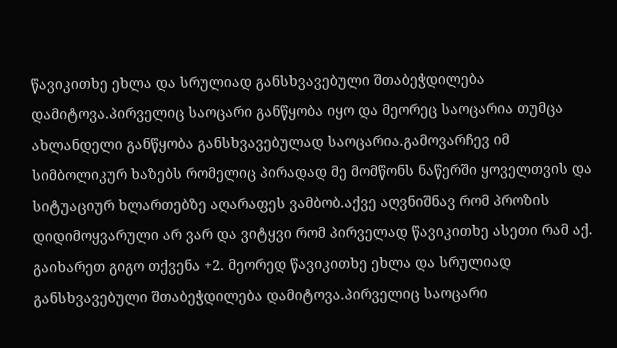წავიკითხე ეხლა და სრულიად განსხვავებული შთაბეჭდილება დამიტოვა.პირველიც საოცარი განწყობა იყო და მეორეც საოცარია თუმცა ახლანდელი განწყობა განსხვავებულად საოცარია.გამოვარჩევ იმ სიმბოლიკურ ხაზებს რომელიც პირადად მე მომწონს ნაწერში ყოველთვის და სიტუაციურ ხლართებზე აღარაფეს ვამბობ.აქვე აღვნიშნავ რომ პროზის დიდიმოყვარული არ ვარ და ვიტყვი რომ პირველად წავიკითხე ასეთი რამ აქ. გაიხარეთ გიგო თქვენა +2. მეორედ წავიკითხე ეხლა და სრულიად განსხვავებული შთაბეჭდილება დამიტოვა.პირველიც საოცარი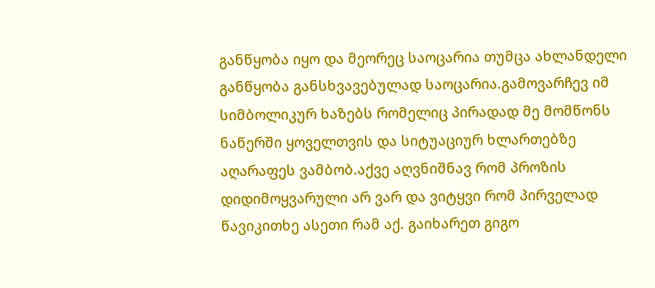განწყობა იყო და მეორეც საოცარია თუმცა ახლანდელი განწყობა განსხვავებულად საოცარია.გამოვარჩევ იმ სიმბოლიკურ ხაზებს რომელიც პირადად მე მომწონს ნაწერში ყოველთვის და სიტუაციურ ხლართებზე აღარაფეს ვამბობ.აქვე აღვნიშნავ რომ პროზის დიდიმოყვარული არ ვარ და ვიტყვი რომ პირველად წავიკითხე ასეთი რამ აქ. გაიხარეთ გიგო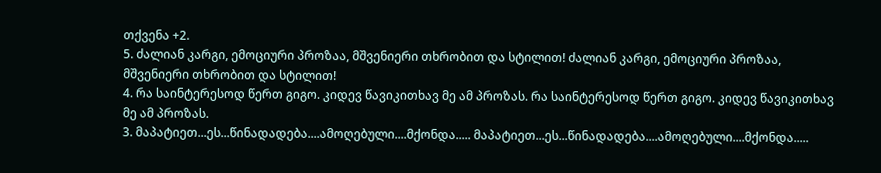თქვენა +2.
5. ძალიან კარგი, ემოციური პროზაა, მშვენიერი თხრობით და სტილით! ძალიან კარგი, ემოციური პროზაა, მშვენიერი თხრობით და სტილით!
4. რა საინტერესოდ წერთ გიგო. კიდევ წავიკითხავ მე ამ პროზას. რა საინტერესოდ წერთ გიგო. კიდევ წავიკითხავ მე ამ პროზას.
3. მაპატიეთ...ეს...წინადადება....ამოღებული....მქონდა..... მაპატიეთ...ეს...წინადადება....ამოღებული....მქონდა.....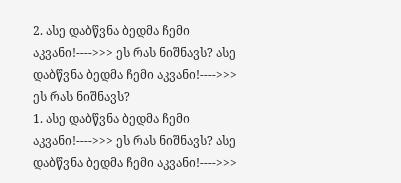2. ასე დაბწვნა ბედმა ჩემი აკვანი!---->>> ეს რას ნიშნავს? ასე დაბწვნა ბედმა ჩემი აკვანი!---->>> ეს რას ნიშნავს?
1. ასე დაბწვნა ბედმა ჩემი აკვანი!---->>> ეს რას ნიშნავს? ასე დაბწვნა ბედმა ჩემი აკვანი!---->>>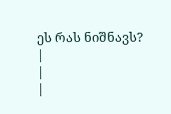ეს რას ნიშნავს?
|
|
|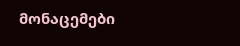მონაცემები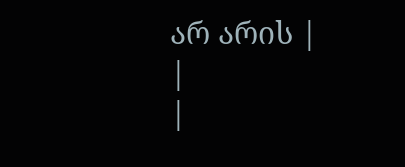არ არის |
|
|